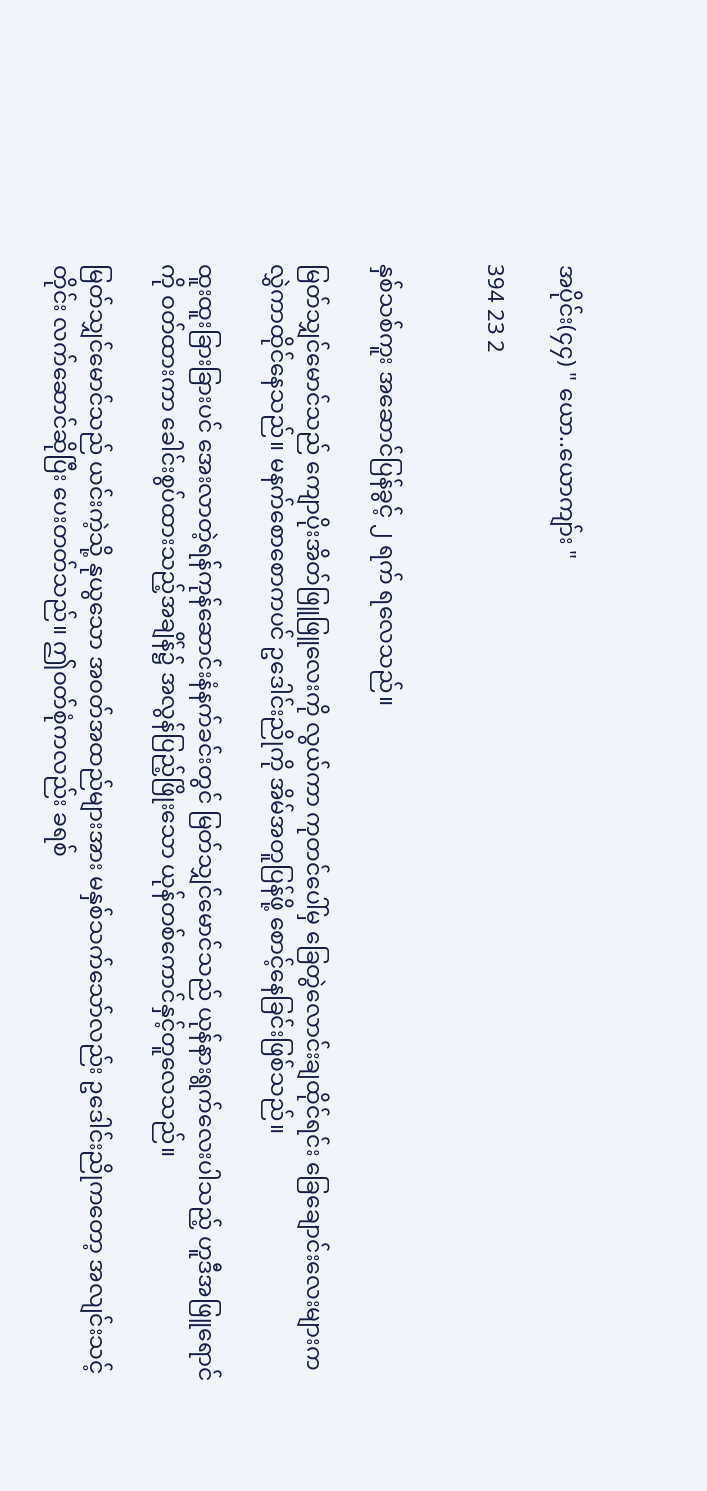အပိုင်း(၄၄) " ယော..ယောကျာ်း "

394 23 2


နှစ်သစ်ကူး အဆောင်ပြန်ခွင့် ၂ ရက် ရလေသည်။

မြတ်သျှင်မောင်သည် ကျောပိုးအိတ်ဖြူဖြူလေးကို လွယ်ကာ ကုတင်ပေါ်မှ ခြေတွဲလောင်းချထိုင်ရင်း ခြေချောင်းလေးများက လွှဲကာထိုင်နေသည်။ မနက်စောစောကပင် ဥဒေါင်းညိုကို အိမ်အတူပြန်ဖို့ စောင့်နေခြင်းဖြစ်သည်။

ထူးထူးခြားခြားပင် အေးလာတဲ့ရန်ကုန်ဆောင်းနံနက်ခင်းတွင် မြတ်သျှင်မောင်သည် ယုန်နားရွက်လေးပါသည့် ဟူဒီအဖြူရောင်ကို ဝတ်ထားကာ ခေါင်းစွပ်ထားသည့်အချိန်၌ အလွန်ပြည့်ဖြိုးသော ယုန်တစ်ကောင်နှင့်တူလေသည်။

မြတ်သျှင်မောင်သည် ယင်းကဲ့သို့ နုယွသော အဝတ်အထည်များအား မနှစ်သက်သော်လည်း ဥဒေါင်းညိုကတော့ အလျင်းသင့်တိုင်း လက်ဆောင်ဆိုပြီး ပေးတတ်သည်။ ဤဝတ်စုံကလည်း ခရစ်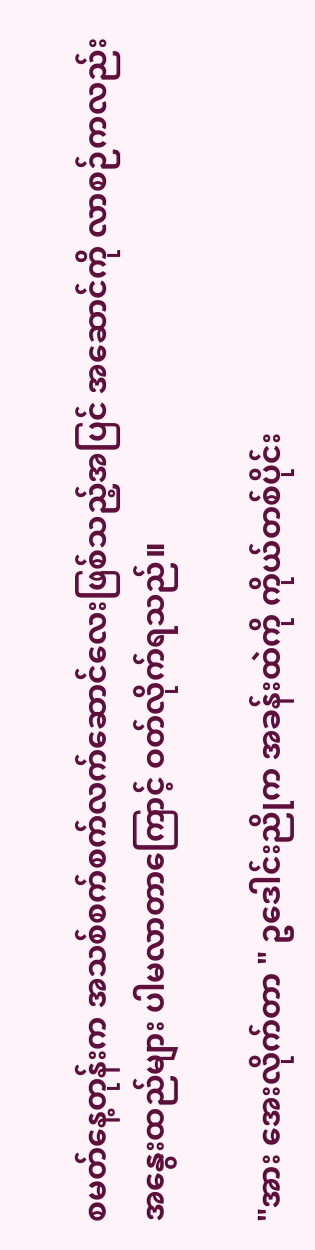စမတ်နေ့တုန်းက အသစ်စက်စက်လက်ဆောင်လေးဖြစ်သည့်အပြင် အဆောင်ကို လာစဉ်ကလည်း အနွေးထည်များ ပါမလာတာကြောင့် ဝတ်လိုက်ရသည်။

"အား အေးလိုက်တာ " ဥဒေါင်းညိုက အခန်းထဲကို ကိုယ်တစ်ပိုင်း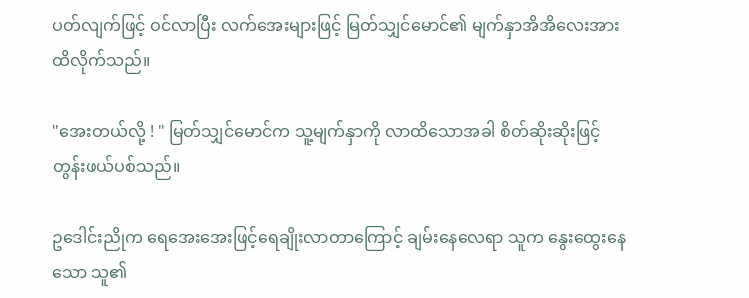ပတ်လျက်ဖြင့် ဝင်လာပြီး လက်အေးများဖြင့် မြတ်သျှင်မောင်၏ မျက်နှာအိအိလေးအား ထိလိုက်သည်။

"အေးတယ်လို့ ! " မြတ်သျှင်မောင်က သူ့မျက်နှာကို လာထိသောအခါ စိတ်ဆိုးဆိုးဖြင့် တွန်းဖယ်ပစ်သည်။

ဥဒေါင်းညိုက ရေအေးအေးဖြင့်ရေချိုးလာတာကြောင့် ချမ်းနေလေရာ သူက နွေးထွေးနေသော သူ၏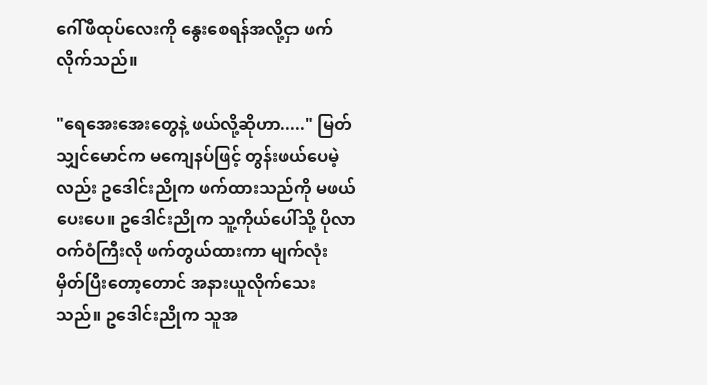ဂေါ်ဖီထုပ်လေးကို နွေးစေရန်အလို့ငှာ ဖက်လိုက်သည်။

"ရေအေးအေးတွေနဲ့ ဖယ်လို့ဆိုဟာ....." မြတ်သျှင်မောင်က မကျေနပ်ဖြင့် တွန်းဖယ်ပေမဲ့လည်း ဥဒေါင်းညိုက ဖက်ထားသည်ကို မဖယ်ပေးပေ။ ဥဒေါင်းညိုက သူ့ကိုယ်ပေါ်သို့ ပိုလာဝက်ဝံကြီးလို ဖက်တွယ်ထားကာ မျက်လုံးမှိတ်ပြီးတော့တောင် အနားယူလိုက်သေးသည်။ ဥဒေါင်းညိုက သူအ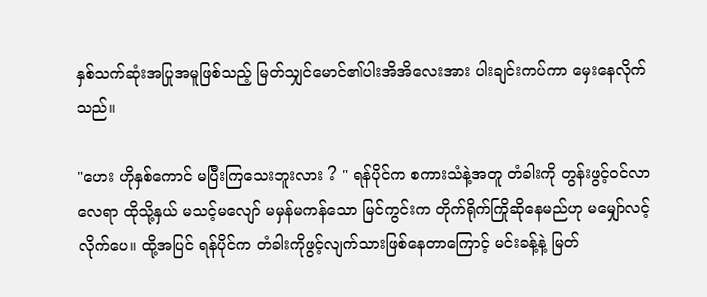နှစ်သက်ဆုံးအပြုအမူဖြစ်သည့် မြတ်သျှင်မောင်၏ပါးအိအိလေးအား ပါးချင်းကပ်ကာ မှေးနေလိုက်သည်။

"ဟေး ဟိုနှစ်ကောင် မပြီးကြသေးဘူးလား ? " ရန်ပိုင်က စကားသံနဲ့အတူ တံခါးကို တွန်းဖွင့်ဝင်လာလေရာ ထိုသို့နှယ် မသင့်မလျော် မမှန်မကန်သော မြင်ကွင်းက တိုက်ရိုက်ကြိုဆိုနေမည်ဟု မမျှော်လင့်လိုက်ပေ။ ထို့အပြင် ရန်ပိုင်က တံခါးကိုဖွင့်လျက်သားဖြစ်နေတာကြောင့် မင်းခန့်နဲ့ မြတ်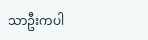သာဦးကပါ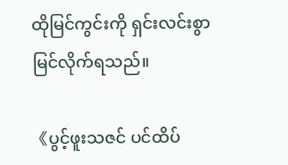ထိုမြင်ကွင်းကို ရှင်းလင်းစွာ မြင်လိုက်ရသည်။

《ပွင့်ဖူးသဇင် ပင်ထိပ်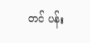တင် ပန်း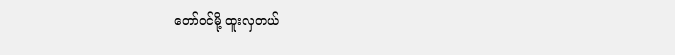တော်ဝင်မို့ ထူးလှတယ်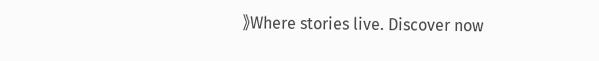》Where stories live. Discover now